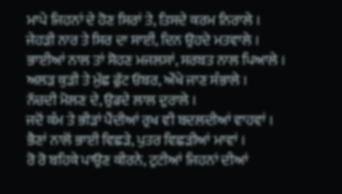ਮਾਪੇ ਜਿਹਨਾਂ ਦੇ ਹੋਣ ਸਿਰਾਂ ਤੇ, ਤਿਸਦੇ ਕਰਮ ਨਿਰਾਲੇ ।
ਜੇਹੜੀ ਨਾਰ ਤੇ ਸਿਰ ਦਾ ਸਾਈਂ, ਦਿਨ ਉਹਦੇ ਮਤਵਾਲੇ ।
ਭਾਈਆਂ ਨਾਲ ਤਾਂ ਸੋਹਣ ਮਜਲਸਾਂ, ਸਰਬਤ ਨਾਲ ਪਿਆਲੇ ।
ਅਲੜ ਕੁੜੀ ਤੇ ਮੁੱਛ ਫੁੱਟ ਓਬਰ, ਔਖੇ ਜਾਣ ਸੰਭਾਲੇ ।
ਨੱਚਦੀ ਮੋਲਣ ਦੇ, ਉਡਦੇ ਲਾਲ ਦੁਰਾਲੇ ।
ਜਦੋਂ ਕੰਮ ਤੇ ਭੀੜਾਂ ਪੈਂਦੀਆਂ ਰੁਖ ਵੀ ਬਦਲਦੀਆਂ ਵਾਹਵਾਂ ।
ਭੈਣਾਂ ਨਾਲੋਂ ਭਾਈ ਵਿਛੜੇ, ਪੁਤਰ ਵਿਛੜੀਆਂ ਮਾਵਾਂ ।
ਰੋ ਰੋ ਬਹਿਕੇ ਪਾਉਣ ਕੀਰਨੇ, ਟੁਟੀਆਂ ਜਿਹਨਾਂ ਦੀਆਂ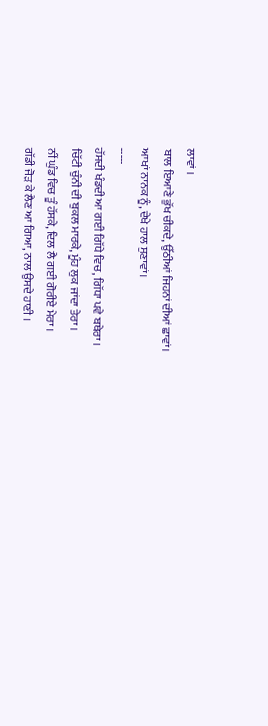ਲਾਵਾਂ ।
ਬਾਲ ਇਆਣੇ ਭੁੱਖ ਚੀਕਦੇ, ਉੱਠੀਆਂ ਜਿਹਨਾਂ ਦੀਆਂ ਛਾਵਾਂ।
ਆਖਾਂ ਨਾਨਕ ਨੂੰ, ਦੇਖੇ ਹਾਲ ਸੁਣਾਵਾਂ।
-----
ਹੱਸਦੀ ਖੰਡਦੀ ਆ ਗਈ ਗਿੱਧੇ ਵਿਚ, ਗਿੱਧਾ ਪਵੇ ਬਥੇਰਾ ।
ਚਿੱਟੀ ਚੁੰਨੀ ਦੀ ਬੁਕਲ ਮਾਰਕੇ, ਮੂੰਹ ਲੁਕ ਜਾਂਦਾ ਤੇਰਾ ।
ਨੀਂ ਘੁੰਡ ਵਿਚ ਤੂੰ ਹੱਸਕੇ, ਦਿਲ ਲੈ ਗਈ ਗੋਰੀਏ ਮੇਰਾ ।
ਗੱਡੀ ਜੋੜ ਕੇ ਲੈਣ ਆ ਗਿਆ, ਨਾਲ ਉਸਦੇ ਹਾਣੀ ।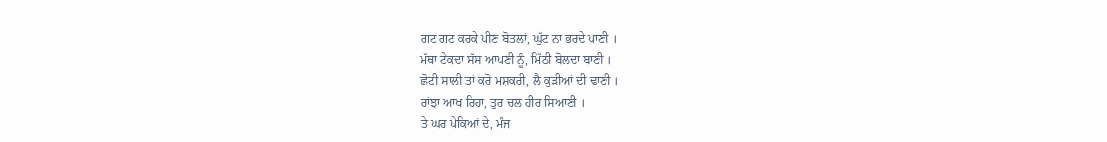ਗਟ ਗਟ ਕਰਕੇ ਪੀਣ ਬੋਤਲਾਂ, ਘੁੱਟ ਨਾ ਭਰਦੇ ਪਾਣੀ ।
ਮੱਥਾ ਟੇਕਦਾ ਸੱਸ ਆਪਣੀ ਨੂੰ, ਮਿੱਠੀ ਬੋਲਦਾ ਬਾਣੀ ।
ਛੋਟੀ ਸਾਲੀ ਤਾਂ ਕਰੋ ਮਸ਼ਕਰੀ, ਲੈ ਕੁੜੀਆਂ ਦੀ ਢਾਣੀ ।
ਰਾਂਝਾ ਆਖ ਰਿਹਾ, ਤੁਰ ਚਲ ਹੀਰ ਸਿਆਣੀ ।
ਤੇ ਘਰ ਪੇਕਿਆਂ ਦੇ, ਮੰਜ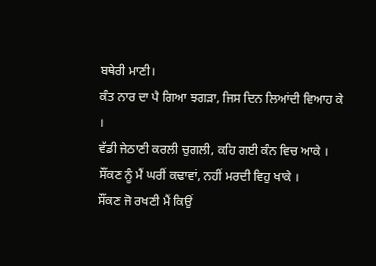ਬਥੇਰੀ ਮਾਣੀ।
ਕੰਤ ਨਾਰ ਦਾ ਪੈ ਗਿਆ ਝਗੜਾ, ਜਿਸ ਦਿਨ ਲਿਆਂਦੀ ਵਿਆਹ ਕੇ ।
ਵੱਡੀ ਜੇਠਾਣੀ ਕਰਲੀ ਚੁਗਲੀ, ਕਹਿ ਗਈ ਕੰਨ ਵਿਚ ਆਕੇ ।
ਸੌਂਕਣ ਨੂੰ ਮੈਂ ਘਰੀਂ ਕਢਾਵਾਂ, ਨਹੀਂ ਮਰਦੀ ਵਿਹੁ ਖਾਕੇ ।
ਸੌਂਕਣ ਜੋ ਰਖਣੀ ਮੈਂ ਕਿਉਂ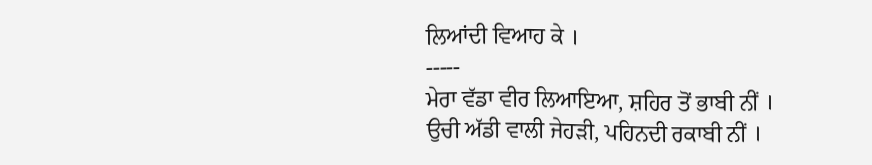ਲਿਆਂਦੀ ਵਿਆਹ ਕੇ ।
-----
ਮੇਰਾ ਵੱਡਾ ਵੀਰ ਲਿਆਇਆ, ਸ਼ਹਿਰ ਤੋਂ ਭਾਬੀ ਨੀਂ ।
ਉਚੀ ਅੱਡੀ ਵਾਲੀ ਜੇਹੜੀ, ਪਹਿਨਦੀ ਰਕਾਬੀ ਨੀਂ ।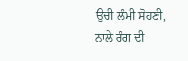ਉਚੀ ਲੰਮੀ ਸੋਹਣੀ, ਨਾਲੇ ਰੰਗ ਦੀ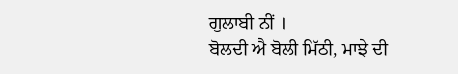ਗੁਲਾਬੀ ਨੀਂ ।
ਬੋਲਦੀ ਐ ਬੋਲੀ ਮਿੱਠੀ, ਮਾਝੇ ਦੀ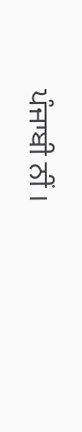ਪੰਜਾਬੀ ਨੀਂ ।